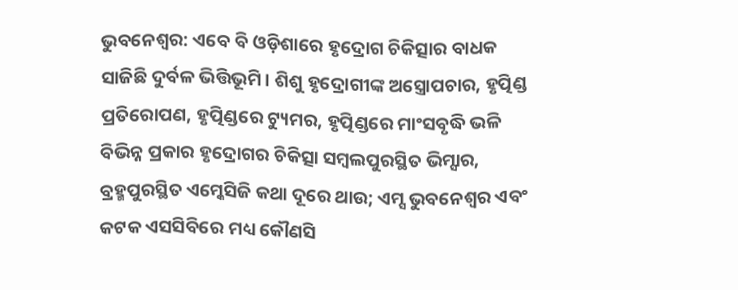ଭୁବନେଶ୍ବର: ଏବେ ବି ଓଡ଼ିଶାରେ ହୃଦ୍ରୋଗ ଚିକିତ୍ସାର ବାଧକ ସାଜିଛି ଦୁର୍ବଳ ଭିତ୍ତିଭୂମି। ଶିଶୁ ହୃଦ୍ରୋଗୀଙ୍କ ଅସ୍ତ୍ରୋପଚାର, ହୃତ୍ପିଣ୍ଡ ପ୍ରତିରୋପଣ, ହୃତ୍ପିଣ୍ଡରେ ଟ୍ୟୁମର, ହୃତ୍ପିଣ୍ଡରେ ମାଂସବୃଦ୍ଧି ଭଳି ବିଭିନ୍ନ ପ୍ରକାର ହୃଦ୍ରୋଗର ଚିକିତ୍ସା ସମ୍ବଲପୁରସ୍ଥିତ ଭିମ୍ସାର, ବ୍ରହ୍ମପୁରସ୍ଥିତ ଏମ୍କେସିଜି କଥା ଦୂରେ ଥାଉ; ଏମ୍ସ ଭୁବନେଶ୍ବର ଏବଂ କଟକ ଏସସିବିରେ ମଧ୍ୟ କୌଣସି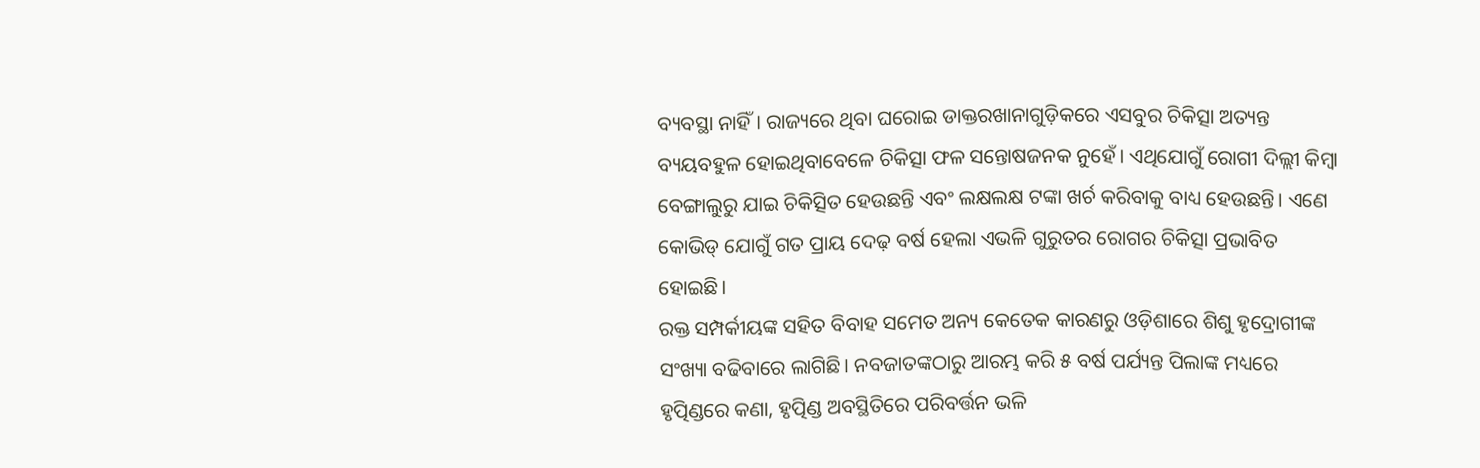ବ୍ୟବସ୍ଥା ନାହିଁ। ରାଜ୍ୟରେ ଥିବା ଘରୋଇ ଡାକ୍ତରଖାନାଗୁଡ଼ିକରେ ଏସବୁର ଚିକିତ୍ସା ଅତ୍ୟନ୍ତ ବ୍ୟୟବହୁଳ ହୋଇଥିବାବେଳେ ଚିକିତ୍ସା ଫଳ ସନ୍ତୋଷଜନକ ନୁହେଁ। ଏଥିଯୋଗୁଁ ରୋଗୀ ଦିଲ୍ଲୀ କିମ୍ବା ବେଙ୍ଗାଲୁରୁ ଯାଇ ଚିକିତ୍ସିତ ହେଉଛନ୍ତି ଏବଂ ଲକ୍ଷଲକ୍ଷ ଟଙ୍କା ଖର୍ଚ କରିବାକୁ ବାଧ୍ୟ ହେଉଛନ୍ତି। ଏଣେ କୋଭିଡ୍ ଯୋଗୁଁ ଗତ ପ୍ରାୟ ଦେଢ଼ ବର୍ଷ ହେଲା ଏଭଳି ଗୁରୁତର ରୋଗର ଚିକିତ୍ସା ପ୍ରଭାବିତ ହୋଇଛି।
ରକ୍ତ ସମ୍ପର୍କୀୟଙ୍କ ସହିତ ବିବାହ ସମେତ ଅନ୍ୟ କେତେକ କାରଣରୁ ଓଡ଼ିଶାରେ ଶିଶୁ ହୃଦ୍ରୋଗୀଙ୍କ ସଂଖ୍ୟା ବଢିବାରେ ଲାଗିଛି। ନବଜାତଙ୍କଠାରୁ ଆରମ୍ଭ କରି ୫ ବର୍ଷ ପର୍ଯ୍ୟନ୍ତ ପିଲାଙ୍କ ମଧ୍ୟରେ ହୃତ୍ପିଣ୍ଡରେ କଣା, ହୃତ୍ପିଣ୍ଡ ଅବସ୍ଥିତିରେ ପରିବର୍ତ୍ତନ ଭଳି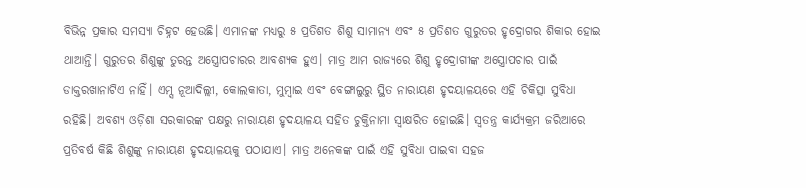ବିଭିନ୍ନ ପ୍ରକାର ସମସ୍ୟା ଚିହ୍ନଟ ହେଉଛି। ଏମାନଙ୍କ ମଧ୍ୟରୁ ୫ ପ୍ରତିଶତ ଶିଶୁ ସାମାନ୍ୟ ଏବଂ ୫ ପ୍ରତିଶତ ଗୁରୁତର ହୃଦ୍ରୋଗର ଶିକାର ହୋଇ ଥାଆନ୍ତି। ଗୁରୁତର ଶିଶୁଙ୍କୁ ତୁରନ୍ତ ଅସ୍ତ୍ରୋପଚାରର ଆବଶ୍ୟକ ହୁଏ। ମାତ୍ର ଆମ ରାଜ୍ୟରେ ଶିଶୁ ହୃଦ୍ରୋଗୀଙ୍କ ଅସ୍ତ୍ରୋପଚାର ପାଇଁ ଡାକ୍ତରଖାନାଟିଏ ନାହିଁ। ଏମ୍ସ ନୂଆଦିଲ୍ଲୀ, କୋଲକାତା, ମୁମ୍ବାଇ ଏବଂ ବେଙ୍ଗାଲୁରୁ ସ୍ଥିତ ନାରାୟଣ ହୃଦୟାଳୟରେ ଏହି ଚିକିତ୍ସା ସୁବିଧା ରହିଛି। ଅବଶ୍ୟ ଓଡ଼ିଶା ସରକାରଙ୍କ ପକ୍ଷରୁ ନାରାୟଣ ହୃଦୟାଳୟ ସହିତ ଚୁକ୍ତିନାମା ସ୍ବାକ୍ଷରିତ ହୋଇଛି। ସ୍ବତନ୍ତ୍ର କାର୍ଯ୍ୟକ୍ରମ ଜରିଆରେ ପ୍ରତିବର୍ଷ କିଛି ଶିଶୁଙ୍କୁ ନାରାୟଣ ହୃଦୟାଳୟକୁ ପଠାଯାଏ। ମାତ୍ର ଅନେକଙ୍କ ପାଇଁ ଏହି ସୁବିଧା ପାଇବା ସହଜ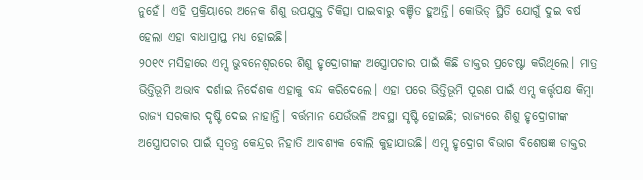ନୁହେଁ। ଏହି ପ୍ରକ୍ରିୟାରେ ଅନେକ ଶିଶୁ ଉପଯୁକ୍ତ ଚିକିତ୍ସା ପାଇବାରୁ ବଞ୍ଚିତ ହୁଅନ୍ତି। କୋଭିଡ୍ ସ୍ଥିତି ଯୋଗୁଁ ଦୁଇ ବର୍ଷ ହେଲା ଏହା ବାଧାପ୍ରାପ୍ତ ମଧ୍ୟ ହୋଇଛି।
୨୦୧୯ ମସିହାରେ ଏମ୍ସ ଭୁବନେଶ୍ବରରେ ଶିଶୁ ହୃଦ୍ରୋଗୀଙ୍କ ଅସ୍ତ୍ରୋପଚାର ପାଇଁ କିଛି ଡାକ୍ତର ପ୍ରଚେଷ୍ଟା କରିଥିଲେ। ମାତ୍ର ଭିତ୍ତିଭୂମି ଅଭାବ ଦର୍ଶାଇ ନିର୍ଦେଶକ ଏହାକୁ ବନ୍ଦ କରିଦେଲେ। ଏହା ପରେ ଭିତ୍ତିଭୂମି ପୂରଣ ପାଇଁ ଏମ୍ସ କର୍ତ୍ତୃପକ୍ଷ କିମ୍ବା ରାଜ୍ୟ ସରକାର ଦୃଷ୍ଟି ଦେଇ ନାହାନ୍ତି। ବର୍ତ୍ତମାନ ଯେଉଁଭଳି ଅବସ୍ଥା ସୃଷ୍ଟି ହୋଇଛି; ରାଜ୍ୟରେ ଶିଶୁ ହୃଦ୍ରୋଗୀଙ୍କ ଅସ୍ତ୍ରୋପଚାର ପାଇଁ ସ୍ବତନ୍ତ୍ର କେନ୍ଦ୍ରର ନିହାତି ଆବଶ୍ୟକ ବୋଲି କୁହାଯାଉଛି। ଏମ୍ସ ହୃଦ୍ରୋଗ ବିଭାଗ ବିଶେଷଜ୍ଞ ଡାକ୍ତର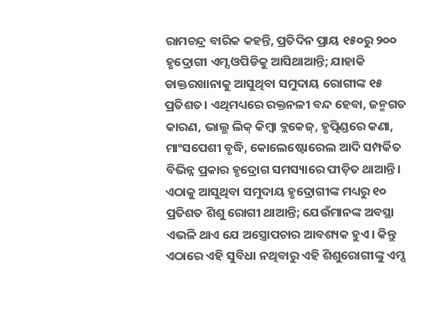ରାମଚନ୍ଦ୍ର ବାରିକ କହନ୍ତି, ପ୍ରତିଦିନ ପ୍ରାୟ ୧୫୦ରୁ ୨୦୦ ହୃଦ୍ରୋଗୀ ଏମ୍ସ ଓପିଡିକୁ ଆସିଥାଆନ୍ତି; ଯାହାକି ଡାକ୍ତରଖାନାକୁ ଆସୁଥିବା ସମୁଦାୟ ରୋଗୀଙ୍କ ୧୫ ପ୍ରତିଶତ। ଏଥିମଧ୍ୟରେ ରକ୍ତନଳୀ ବନ୍ଦ ହେବା, ଜନ୍ମଗତ କାରଣ, ଭାଲ୍ଭ ଲିକ୍ କିମ୍ବା ବ୍ଲକେଜ୍, ହୃତ୍ପିଣ୍ଡରେ କଣା, ମାଂସପେଶୀ ବୃଦ୍ଧି, କୋଲେଷ୍ଟୋରେଲ ଆଦି ସମ୍ପର୍କିତ ବିଭିନ୍ନ ପ୍ରକାର ହୃଦ୍ରୋଗ ସମସ୍ୟାରେ ପୀଡ଼ିତ ଥାଆନ୍ତି। ଏଠାକୁ ଆସୁଥିବା ସମୁଦାୟ ହୃଦ୍ରୋଗୀଙ୍କ ମଧ୍ୟରୁ ୧୦ ପ୍ରତିଶତ ଶିଶୁ ରୋଗୀ ଥାଆନ୍ତି; ଯେଉଁମାନଙ୍କ ଅବସ୍ଥା ଏଭଳି ଥାଏ ଯେ ଅସ୍ତ୍ରୋପଚାର ଆବଶ୍ୟକ ହୁଏ। କିନ୍ତୁ ଏଠାରେ ଏହି ସୁବିଧା ନଥିବାରୁ ଏହି ଶିଶୁରୋଗୀଙ୍କୁ ଏମ୍ସ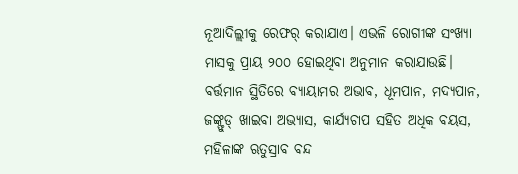ନୂଆଦିଲ୍ଲୀକୁ ରେଫର୍ କରାଯାଏ। ଏଭଳି ରୋଗୀଙ୍କ ସଂଖ୍ୟା ମାସକୁ ପ୍ରାୟ ୨୦୦ ହୋଇଥିବା ଅନୁମାନ କରାଯାଉଛି। ବର୍ତ୍ତମାନ ସ୍ଥିତିରେ ବ୍ୟାୟାମର ଅଭାବ, ଧୂମପାନ, ମଦ୍ୟପାନ, ଜଙ୍କ୍ଫୁଡ୍ ଖାଇବା ଅଭ୍ୟାସ, କାର୍ଯ୍ୟଚାପ ସହିତ ଅଧିକ ବୟସ, ମହିଳାଙ୍କ ଋତୁସ୍ରାବ ବନ୍ଦ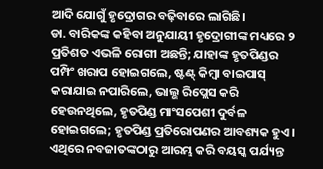ଆଦି ଯୋଗୁଁ ହୃଦ୍ରୋଗର ବଢ଼ିବାରେ ଲାଗିଛି।
ଡା. ବାରିକଙ୍କ କହିବା ଅନୁଯାୟୀ ହୃଦ୍ରୋଗୀଙ୍କ ମଧ୍ୟରେ ୨ ପ୍ରତିଶତ ଏଭଳି ରୋଗୀ ଅଛନ୍ତି; ଯାହାଙ୍କ ହୃତପିଣ୍ଡର ପମ୍ପିଂ ଖରାପ ହୋଇଗଲେ, ଷ୍ଟଣ୍ଟ୍ କିମ୍ବା ବାଇପାସ୍ କରାଯାଇ ନପାରିଲେ, ଭାଲ୍ଭ ରିପ୍ଲେସ କରି ହେଉନଥିଲେ, ହୃତପିଣ୍ଡ ମାଂସପେଶୀ ଦୁର୍ବଳ ହୋଇଗଲେ; ହୃତପିଣ୍ଡ ପ୍ରତିରୋପଣର ଆବଶ୍ୟକ ହୁଏ। ଏଥିରେ ନବଜାତଙ୍କଠାରୁ ଆରମ୍ଭ କରି ବୟସ୍କ ପର୍ଯ୍ୟନ୍ତ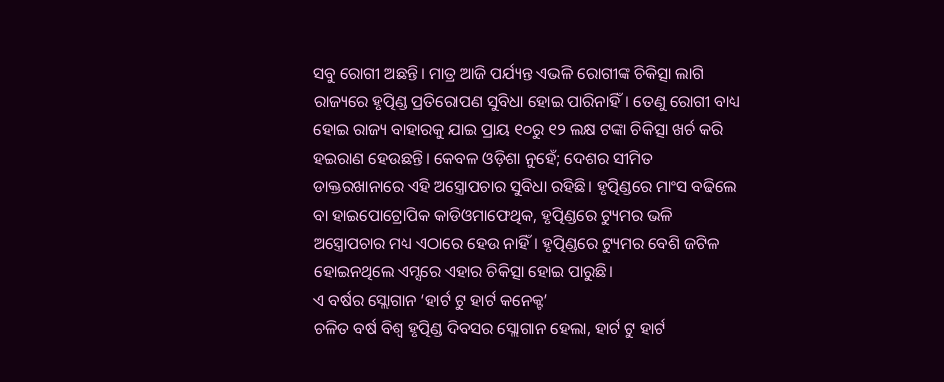ସବୁ ରୋଗୀ ଅଛନ୍ତି। ମାତ୍ର ଆଜି ପର୍ଯ୍ୟନ୍ତ ଏଭଳି ରୋଗୀଙ୍କ ଚିକିତ୍ସା ଲାଗି ରାଜ୍ୟରେ ହୃତ୍ପିଣ୍ଡ ପ୍ରତିରୋପଣ ସୁବିଧା ହୋଇ ପାରିନାହିଁ। ତେଣୁ ରୋଗୀ ବାଧ୍ୟ ହୋଇ ରାଜ୍ୟ ବାହାରକୁ ଯାଇ ପ୍ରାୟ ୧୦ରୁ ୧୨ ଲକ୍ଷ ଟଙ୍କା ଚିକିତ୍ସା ଖର୍ଚ କରି ହଇରାଣ ହେଉଛନ୍ତି। କେବଳ ଓଡ଼ିଶା ନୁହେଁ; ଦେଶର ସୀମିତ ଡାକ୍ତରଖାନାରେ ଏହି ଅସ୍ତ୍ରୋପଚାର ସୁବିଧା ରହିଛି। ହୃତ୍ପିଣ୍ଡରେ ମାଂସ ବଢିଲେ ବା ହାଇପୋଟ୍ରୋପିକ କାଡିଓମାଫେଥିକ, ହୃତ୍ପିଣ୍ଡରେ ଟ୍ୟୁମର ଭଳି ଅସ୍ତ୍ରୋପଚାର ମଧ୍ୟ ଏଠାରେ ହେଉ ନାହିଁ। ହୃତ୍ପିଣ୍ଡରେ ଟ୍ୟୁମର ବେଶି ଜଟିଳ ହୋଇନଥିଲେ ଏମ୍ସରେ ଏହାର ଚିକିତ୍ସା ହୋଇ ପାରୁଛି।
ଏ ବର୍ଷର ସ୍ଲୋଗାନ ‘ହାର୍ଟ ଟୁ ହାର୍ଟ କନେକ୍ଟ’
ଚଳିତ ବର୍ଷ ବିଶ୍ବ ହୃତ୍ପିଣ୍ଡ ଦିବସର ସ୍ଲୋଗାନ ହେଲା, ହାର୍ଟ ଟୁ ହାର୍ଟ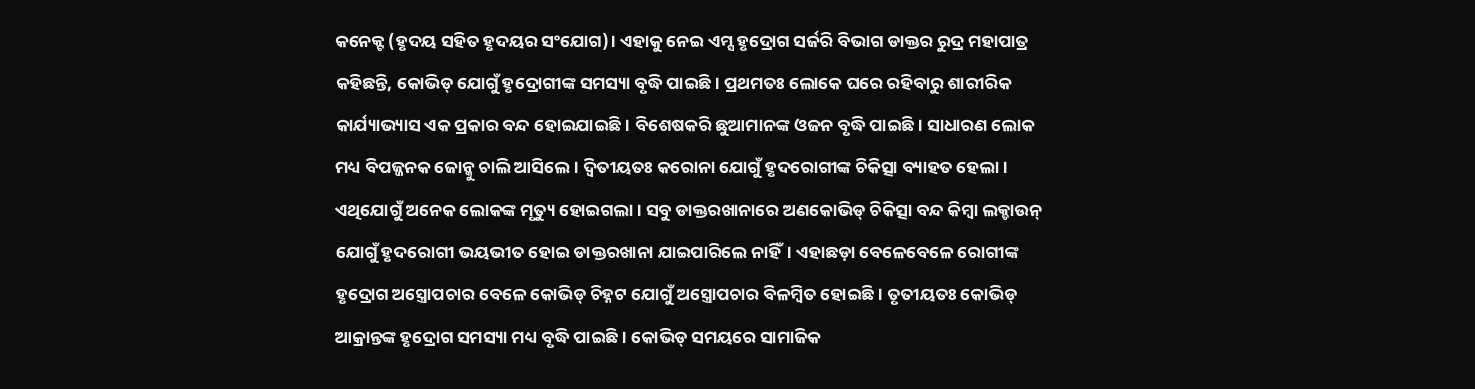କନେକ୍ଟ (ହୃଦୟ ସହିତ ହୃଦୟର ସଂଯୋଗ)। ଏହାକୁ ନେଇ ଏମ୍ସ ହୃଦ୍ରୋଗ ସର୍ଜରି ବିଭାଗ ଡାକ୍ତର ରୁଦ୍ର ମହାପାତ୍ର କହିଛନ୍ତି, କୋଭିଡ୍ ଯୋଗୁଁ ହୃଦ୍ରୋଗୀଙ୍କ ସମସ୍ୟା ବୃଦ୍ଧି ପାଇଛି। ପ୍ରଥମତଃ ଲୋକେ ଘରେ ରହିବାରୁ ଶାରୀରିକ କାର୍ଯ୍ୟାଭ୍ୟାସ ଏକ ପ୍ରକାର ବନ୍ଦ ହୋଇଯାଇଛି। ବିଶେଷକରି ଛୁଆମାନଙ୍କ ଓଜନ ବୃଦ୍ଧି ପାଇଛି। ସାଧାରଣ ଲୋକ ମଧ୍ୟ ବିପଜ୍ଜନକ ଜୋନ୍କୁ ଚାଲି ଆସିଲେ। ଦ୍ବିତୀୟତଃ କରୋନା ଯୋଗୁଁ ହୃଦରୋଗୀଙ୍କ ଚିକିତ୍ସା ବ୍ୟାହତ ହେଲା। ଏଥିଯୋଗୁଁ ଅନେକ ଲୋକଙ୍କ ମୃତ୍ୟୁ ହୋଇଗଲା। ସବୁ ଡାକ୍ତରଖାନାରେ ଅଣକୋଭିଡ୍ ଚିକିତ୍ସା ବନ୍ଦ କିମ୍ବା ଲକ୍ଡାଉନ୍ ଯୋଗୁଁ ହୃଦରୋଗୀ ଭୟଭୀତ ହୋଇ ଡାକ୍ତରଖାନା ଯାଇପାରିଲେ ନାହିଁ। ଏହାଛଡ଼ା ବେଳେବେଳେ ରୋଗୀଙ୍କ ହୃଦ୍ରୋଗ ଅସ୍ତ୍ରୋପଚାର ବେଳେ କୋଭିଡ୍ ଚିହ୍ନଟ ଯୋଗୁଁ ଅସ୍ତ୍ରୋପଚାର ବିଳମ୍ବିତ ହୋଇଛି। ତୃତୀୟତଃ କୋଭିଡ୍ ଆକ୍ରାନ୍ତଙ୍କ ହୃଦ୍ରୋଗ ସମସ୍ୟା ମଧ୍ୟ ବୃଦ୍ଧି ପାଇଛି। କୋଭିଡ୍ ସମୟରେ ସାମାଜିକ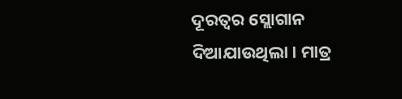ଦୂରତ୍ବର ସ୍ଲୋଗାନ ଦିଆଯାଉଥିଲା। ମାତ୍ର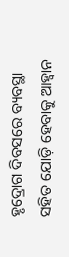ହୃଦ୍ରୋଗ ଦିବସରେ ବ୍ୟବସ୍ଥା ସହିତ ଯୋଡ଼ି ହେବାକୁ ଆହ୍ବାନ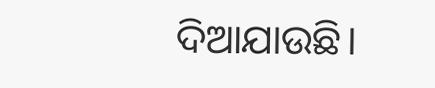ଦିଆଯାଉଛି।